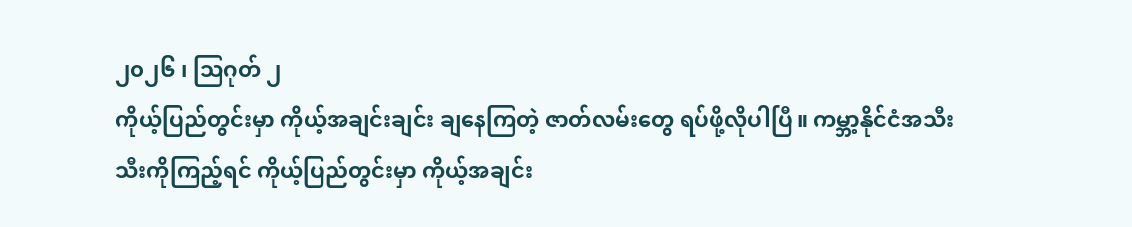၂၀၂၆ ၊ သြဂုတ် ၂
ကိုယ့်ပြည်တွင်းမှာ ကိုယ့်အချင်းချင်း ချနေကြတဲ့ ဇာတ်လမ်းတွေ ရပ်ဖို့လိုပါပြီ။ ကမ္ဘာ့နိုင်ငံအသီးသီးကိုကြည့်ရင် ကိုယ့်ပြည်တွင်းမှာ ကိုယ့်အချင်း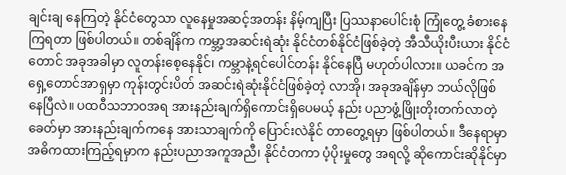ချင်းချ နေကြတဲ့ နိုင်ငံတွေသာ လူနေမှုအဆင့်အတန်း နိမ့်ကျပြီး ပြဿနာပေါင်းစုံ ကြုံတွေ့ ခံစားနေကြရတာ ဖြစ်ပါတယ်။ တစ်ချိန်က ကမ္ဘာ့အဆင်းရဲဆုံး နိုင်ငံတစ်နိုင်ငံဖြစ်ခဲ့တဲ့ အီသီယိုးပီးယား နိုင်ငံတောင် အခုအခါမှာ လူတန်းစေ့နေနိုင်၊ ကမ္ဘာနဲ့ရင်ပေါင်တန်း နိုင်နေပြီ မဟုတ်ပါလား။ ယခင်က အရှေ့တောင်အာရှမှာ ကုန်းတွင်းပိတ် အဆင်းရဲဆုံးနိုင်ငံဖြစ်ခဲ့တဲ့ လာအို၊ အခုအချိန်မှာ ဘယ်လိုဖြစ်နေပြီလဲ။ ပထဝီသဘာဝအရ အားနည်းချက်ရှိကောင်းရှိပေမယ့် နည်း ပညာဖွံ့ဖြိုးတိုးတက်လာတဲ့ခေတ်မှာ အားနည်းချက်ကနေ အားသာချက်ကို ပြောင်းလဲနိုင် တာတွေ့ရမှာ ဖြစ်ပါတယ်။ ဒီနေရာမှာ အဓိကထားကြည့်ရမှာက နည်းပညာအကူအညီ၊ နိုင်ငံတကာ ပံ့ပိုးမှုတွေ အရလို့ ဆိုကောင်းဆိုနိုင်မှာ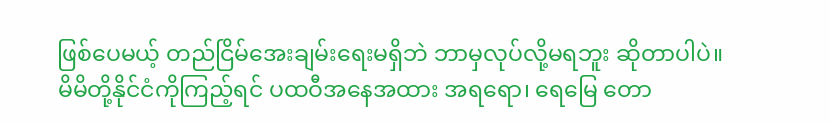ဖြစ်ပေမယ့် တည်ငြိမ်အေးချမ်းရေးမရှိဘဲ ဘာမှလုပ်လို့မရဘူး ဆိုတာပါပဲ။
မိမိတို့နိုင်ငံကိုကြည့်ရင် ပထဝီအနေအထား အရရော၊ ရေမြေ တော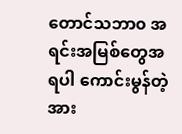တောင်သဘာ၀ အရင်းအမြစ်တွေအရပါ ကောင်းမွန်တဲ့ အား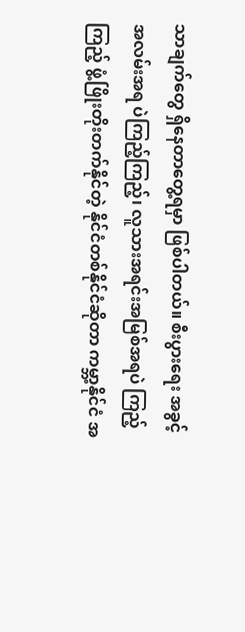သာချက်တွေ ရှိနေတာတွေ့ရမှာ ဖြစ်ပါတယ်။ စီးပွားရေး အခွင့်အလမ်းအရ ပဲကြည့်ကြည့်၊ လူသားအရင်းအမြစ်အရပဲ ကြည့်ကြည့် ဖွံ့ဖြိုးတိုးတက်နိုင်တဲ့ နိုင်ငံတစ်နိုင်ငံဆိုတာ ကမ္ဘာ့နိုင်ငံ အ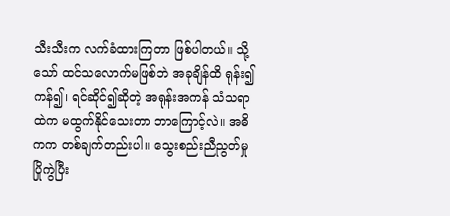သီးသီးက လက်ခံထားကြတာ ဖြစ်ပါတယ်။ သို့သော် ထင်သလောက်မဖြစ်ဘဲ အခုချိန်ထိ ရုန်း၍ကန်၍၊ ရင်ဆိုင်၍ဆိုတဲ့ အရုန်းအကန် သံသရာထဲက မထွက်နိုင်သေးတာ ဘာကြောင့်လဲ။ အဓိကက တစ်ချက်တည်းပါ။ သွေးစည်းညီညွတ်မှုပြိုကွဲပြီး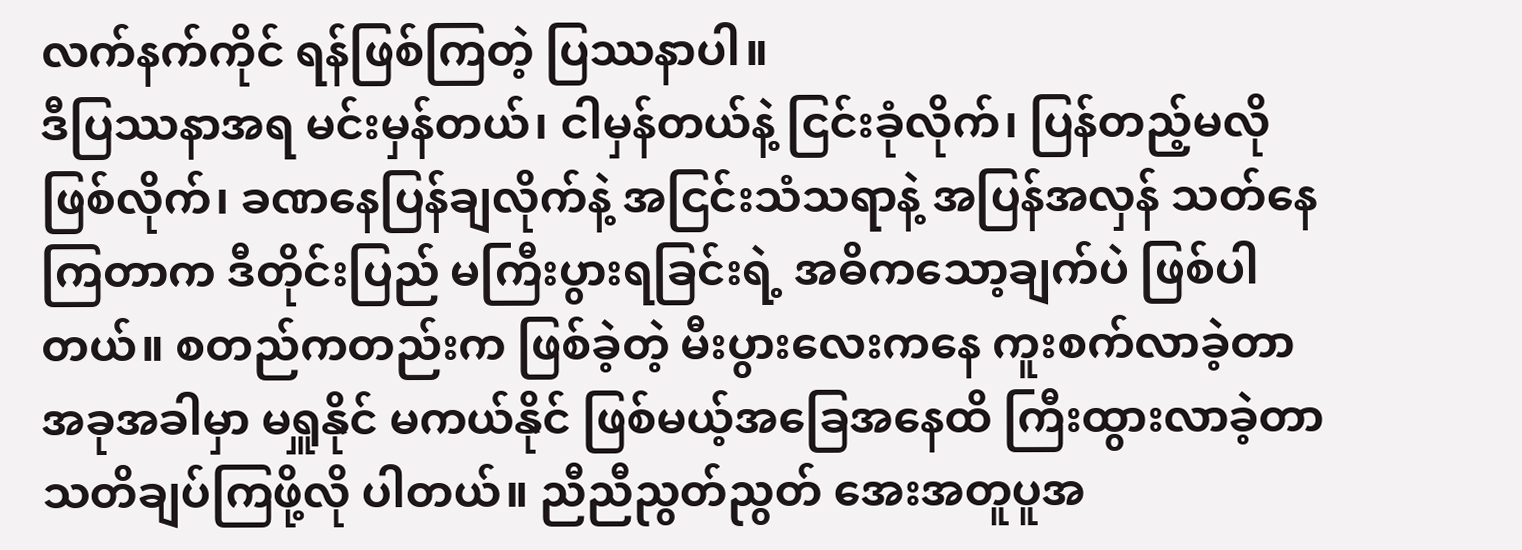လက်နက်ကိုင် ရန်ဖြစ်ကြတဲ့ ပြဿနာပါ။
ဒီပြဿနာအရ မင်းမှန်တယ်၊ ငါမှန်တယ်နဲ့ ငြင်းခုံလိုက်၊ ပြန်တည့်မလိုဖြစ်လိုက်၊ ခဏနေပြန်ချလိုက်နဲ့ အငြင်းသံသရာနဲ့ အပြန်အလှန် သတ်နေကြတာက ဒီတိုင်းပြည် မကြီးပွားရခြင်းရဲ့ အဓိကသော့ချက်ပဲ ဖြစ်ပါတယ်။ စတည်ကတည်းက ဖြစ်ခဲ့တဲ့ မီးပွားလေးကနေ ကူးစက်လာခဲ့တာ အခုအခါမှာ မရှူနိုင် မကယ်နိုင် ဖြစ်မယ့်အခြေအနေထိ ကြီးထွားလာခဲ့တာ သတိချပ်ကြဖို့လို ပါတယ်။ ညီညီညွတ်ညွတ် အေးအတူပူအ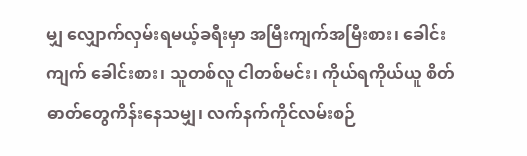မျှ လျှောက်လှမ်းရမယ့်ခရီးမှာ အမြီးကျက်အမြီးစား၊ ခေါင်းကျက် ခေါင်းစား၊ သူတစ်လူ ငါတစ်မင်း၊ ကိုယ်ရကိုယ်ယူ စိတ်ဓာတ်တွေကိန်းနေသမျှ၊ လက်နက်ကိုင်လမ်းစဉ်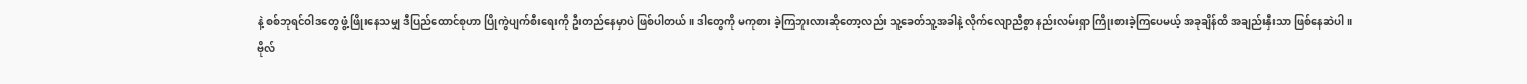နဲ့ စစ်ဘုရင်ဝါဒတွေ ဖွံ့ဖြိုးနေသမျှ ဒီပြည်ထောင်စုဟာ ပြိုကွဲပျက်စီးရေးကို ဦးတည်နေမှာပဲ ဖြစ်ပါတယ်။ ဒါတွေကို မကုစား ခဲ့ကြဘူးလားဆိုတော့လည်း သူ့ခေတ်သူ့အခါနဲ့ လိုက်လျောညီစွာ နည်းလမ်းရှာ ကြိုးစားခဲ့ကြပေမယ့် အခုချိန်ထိ အချည်းနှီးသာ ဖြစ်နေဆဲပါ။
ဗိုလ်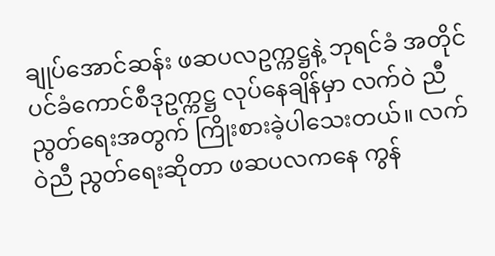ချုပ်အောင်ဆန်း ဖဆပလဥက္ကဋ္ဌနဲ့ ဘုရင်ခံ အတိုင်ပင်ခံကောင်စီဒုဥက္ကဋ္ဌ လုပ်နေချိန်မှာ လက်ဝဲ ညီညွတ်ရေးအတွက် ကြိုးစားခဲ့ပါသေးတယ်။ လက်ဝဲညီ ညွတ်ရေးဆိုတာ ဖဆပလကနေ ကွန်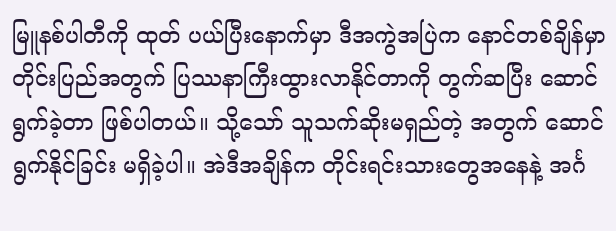မြူနစ်ပါတီကို ထုတ် ပယ်ပြီးနောက်မှာ ဒီအကွဲအပြဲက နောင်တစ်ချိန်မှာ တိုင်းပြည်အတွက် ပြဿနာကြီးထွားလာနိုင်တာကို တွက်ဆပြီး ဆောင်ရွက်ခဲ့တာ ဖြစ်ပါတယ်။ သို့သော် သူသက်ဆိုးမရှည်တဲ့ အတွက် ဆောင်ရွက်နိုင်ခြင်း မရှိခဲ့ပါ။ အဲဒီအချိန်က တိုင်းရင်းသားတွေအနေနဲ့ အင်္ဂ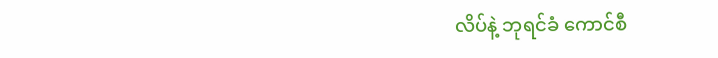လိပ်နဲ့ ဘုရင်ခံ ကောင်စီ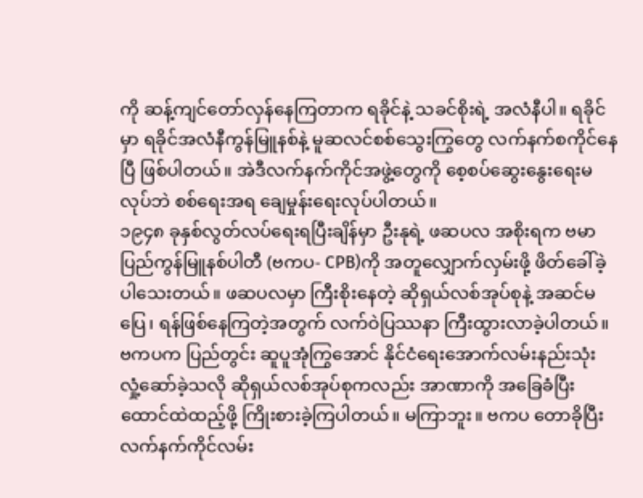ကို ဆန့်ကျင်တော်လှန်နေကြတာက ရခိုင်နဲ့ သခင်စိုးရဲ့ အလံနီပါ။ ရခိုင်မှာ ရခိုင်အလံနီကွန်မြူနစ်နဲ့ မူဆလင်စစ်သွေးကြွတွေ လက်နက်စကိုင်နေပြီ ဖြစ်ပါတယ်။ အဲဒီလက်နက်ကိုင်အဖွဲ့တွေကို စေ့စပ်ဆွေးနွေးရေးမလုပ်ဘဲ စစ်ရေးအရ ချေမှုန်းရေးလုပ်ပါတယ်။
၁၉၄၈ ခုနှစ်လွတ်လပ်ရေးရပြီးချိန်မှာ ဦးနုရဲ့ ဖဆပလ အစိုးရက ဗမာပြည်ကွန်မြူနစ်ပါတီ (ဗကပ- CPB)ကို အတူလျှောက်လှမ်းဖို့ ဖိတ်ခေါ်ခဲ့ပါသေးတယ်။ ဖဆပလမှာ ကြီးစိုးနေတဲ့ ဆိုရှယ်လစ်အုပ်စုနဲ့ အဆင်မပြေ၊ ရန်ဖြစ်နေကြတဲ့အတွက် လက်ဝဲပြဿနာ ကြီးထွားလာခဲ့ပါတယ်။ ဗကပက ပြည်တွင်း ဆူပူအုံကြွအောင် နိုင်ငံရေးအောက်လမ်းနည်းသုံး လှုံ့ဆော်ခဲ့သလို ဆိုရှယ်လစ်အုပ်စုကလည်း အာဏာကို အခြေခံပြီး ထောင်ထဲထည့်ဖို့ ကြိုးစားခဲ့ကြပါတယ်။ မကြာဘူး။ ဗကပ တောခိုပြီး လက်နက်ကိုင်လမ်း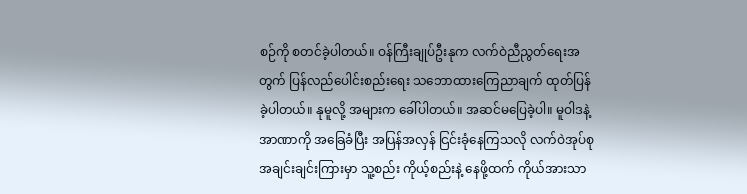စဉ်ကို စတင်ခဲ့ပါတယ်။ ဝန်ကြီးချုပ်ဦးနုက လက်ဝဲညီညွတ်ရေးအတွက် ပြန်လည်ပေါင်းစည်းရေး သဘောထားကြေညာချက် ထုတ်ပြန်ခဲ့ပါတယ်။ နုမူလို့ အများက ခေါ်ပါတယ်။ အဆင်မပြေခဲ့ပါ။ မူဝါဒနဲ့အာဏာကို အခြေခံပြီး အပြန်အလှန် ငြင်းခုံနေကြသလို လက်ဝဲအုပ်စုအချင်းချင်းကြားမှာ သူ့စည်း ကိုယ့်စည်းနဲ့ နေဖို့ထက် ကိုယ်အားသာ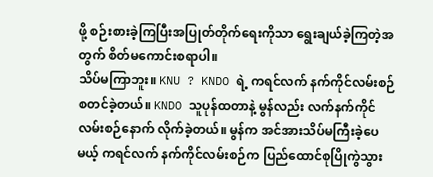ဖို့ စဉ်းစားခဲ့ကြပြီးအပြုတ်တိုက်ရေးကိုသာ ရွေးချယ်ခဲ့ကြတဲ့အတွက် စိတ်မကောင်းစရာပါ။
သိပ်မကြာဘူး။ KNU ? KNDO ရဲ့ ကရင်လက် နက်ကိုင်လမ်းစဉ် စတင်ခဲ့တယ်။ KNDO သူပုန်ထတာနဲ့ မွန်လည်း လက်နက်ကိုင်လမ်းစဉ်နောက် လိုက်ခဲ့တယ်။ မွန်က အင်အားသိပ်မကြီးခဲ့ပေမယ့် ကရင်လက် နက်ကိုင်လမ်းစဉ်က ပြည်ထောင်စုပြိုကွဲသွား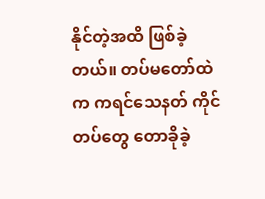နိုင်တဲ့အထိ ဖြစ်ခဲ့တယ်။ တပ်မတော်ထဲက ကရင်သေနတ် ကိုင်တပ်တွေ တောခိုခဲ့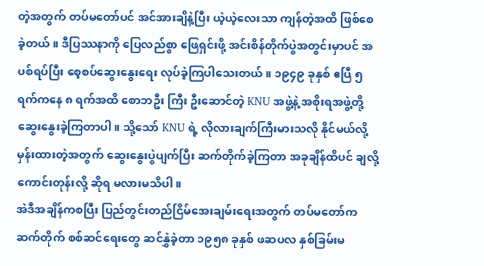တဲ့အတွက် တပ်မတော်ပင် အင်အားချိနဲ့ပြီး ယဲ့ယဲ့လေးသာ ကျန်တဲ့အထိ ဖြစ်စေ ခဲ့တယ်။ ဒီပြဿနာကို ပြေလည်စွာ ဖြေရှင်းဖို့ အင်းစိန်တိုက်ပွဲအတွင်းမှာပင် အပစ်ရပ်ပြီး စေ့စပ်ဆွေးနွေးရေး လုပ်ခဲ့ကြပါသေးတယ်။ ၁၉၄၉ ခုနှစ် ဧပြီ ၅ ရက်ကနေ ၈ ရက်အထိ စောဘဦး ကြီး ဦးဆောင်တဲ့ KNU အဖွဲ့နဲ့ အစိုးရအဖွဲ့တို့ ဆွေးနွေးခဲ့ကြတာပါ။ သို့သော် KNU ရဲ့ လိုလားချက်ကြီးမားသလို နိုင်မယ်လို့ မှန်းထားတဲ့အတွက် ဆွေးနွေးပွဲပျက်ပြီး ဆက်တိုက်ခဲ့ကြတာ အခုချိန်ထိပင် ချလို့ကောင်းတုန်းလို့ ဆိုရ မလားမသိပါ။
အဲဒီအချိန်ကစပြီး ပြည်တွင်းတည်ငြိမ်အေးချမ်းရေးအတွက် တပ်မတော်က ဆက်တိုက် စစ်ဆင်ရေးတွေ ဆင်နွှဲခဲ့တာ ၁၉၅၈ ခုနှစ် ဖဆပလ နှစ်ခြမ်းမ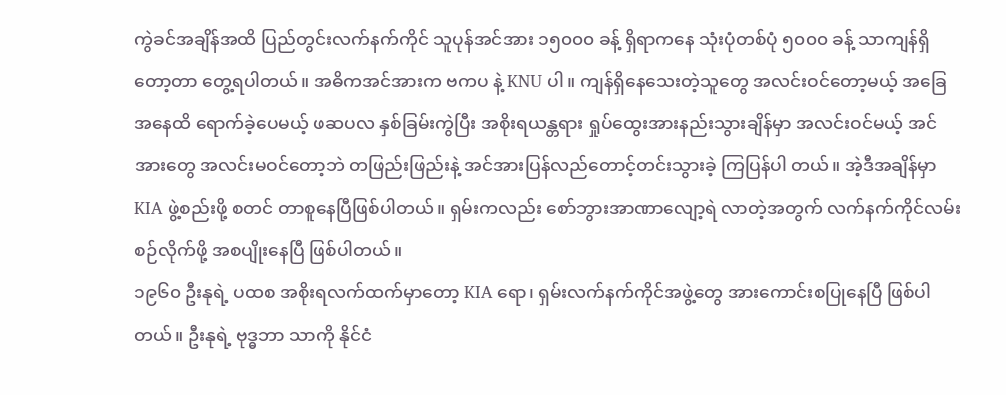ကွဲခင်အချိန်အထိ ပြည်တွင်းလက်နက်ကိုင် သူပုန်အင်အား ၁၅၀၀၀ ခန့် ရှိရာကနေ သုံးပုံတစ်ပုံ ၅၀၀၀ ခန့် သာကျန်ရှိတော့တာ တွေ့ရပါတယ်။ အဓိကအင်အားက ဗကပ နဲ့ KNU ပါ။ ကျန်ရှိနေသေးတဲ့သူတွေ အလင်းဝင်တော့မယ့် အခြေအနေထိ ရောက်ခဲ့ပေမယ့် ဖဆပလ နှစ်ခြမ်းကွဲပြီး အစိုးရယန္တရား ရှုပ်ထွေးအားနည်းသွားချိန်မှာ အလင်းဝင်မယ့် အင်အားတွေ အလင်းမဝင်တော့ဘဲ တဖြည်းဖြည်းနဲ့ အင်အားပြန်လည်တောင့်တင်းသွားခဲ့ ကြပြန်ပါ တယ်။ အဲ့ဒီအချိန်မှာ KIA ဖွဲ့စည်းဖို့ စတင် တာစူနေပြီဖြစ်ပါတယ်။ ရှမ်းကလည်း စော်ဘွားအာဏာလျော့ရဲ လာတဲ့အတွက် လက်နက်ကိုင်လမ်းစဉ်လိုက်ဖို့ အစပျိုးနေပြီ ဖြစ်ပါတယ်။
၁၉၆၀ ဦးနုရဲ့ ပထစ အစိုးရလက်ထက်မှာတော့ KIA ရော၊ ရှမ်းလက်နက်ကိုင်အဖွဲ့တွေ အားကောင်းစပြုနေပြီ ဖြစ်ပါတယ်။ ဦးနုရဲ့ ဗုဒ္ဓဘာ သာကို နိုင်ငံ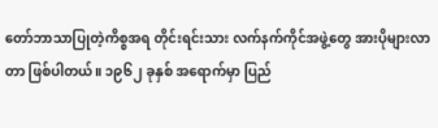တော်ဘာသာပြုတဲ့ကိစ္စအရ တိုင်းရင်းသား လက်နက်ကိုင်အဖွဲ့တွေ အားပိုများလာတာ ဖြစ်ပါတယ်။ ၁၉၆၂ ခုနှစ် အရောက်မှာ ပြည်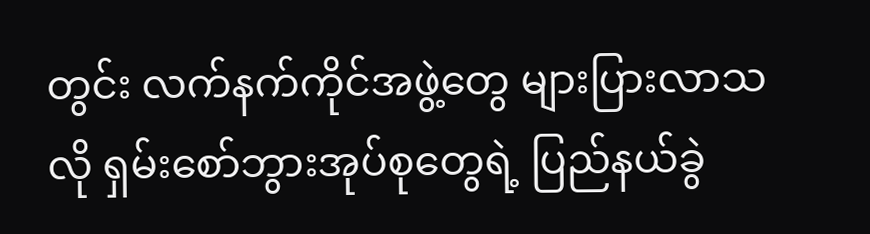တွင်း လက်နက်ကိုင်အဖွဲ့တွေ များပြားလာသလို ရှမ်းစော်ဘွားအုပ်စုတွေရဲ့ ပြည်နယ်ခွဲ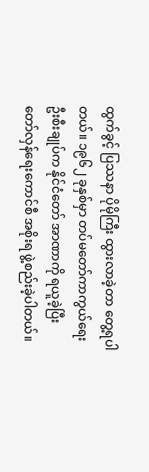ထွက်ခွင့် ပြဿနာ ပိုမိုကြီး ထွားလာခဲ့တာ တွေ့ရပါတယ်။ ၁၉၆၂ ခုနှစ်မှာ တပ်မတော်ကာကွယ်ရေးဦးစီးချုပ်က နိုင်ငံတော် အာဏာကို ရယူခဲ့ပြီး တော်လှန်ရေးကောင်စီ အစိုးရ ဖွဲ့စည်းခဲ့ပါတယ်။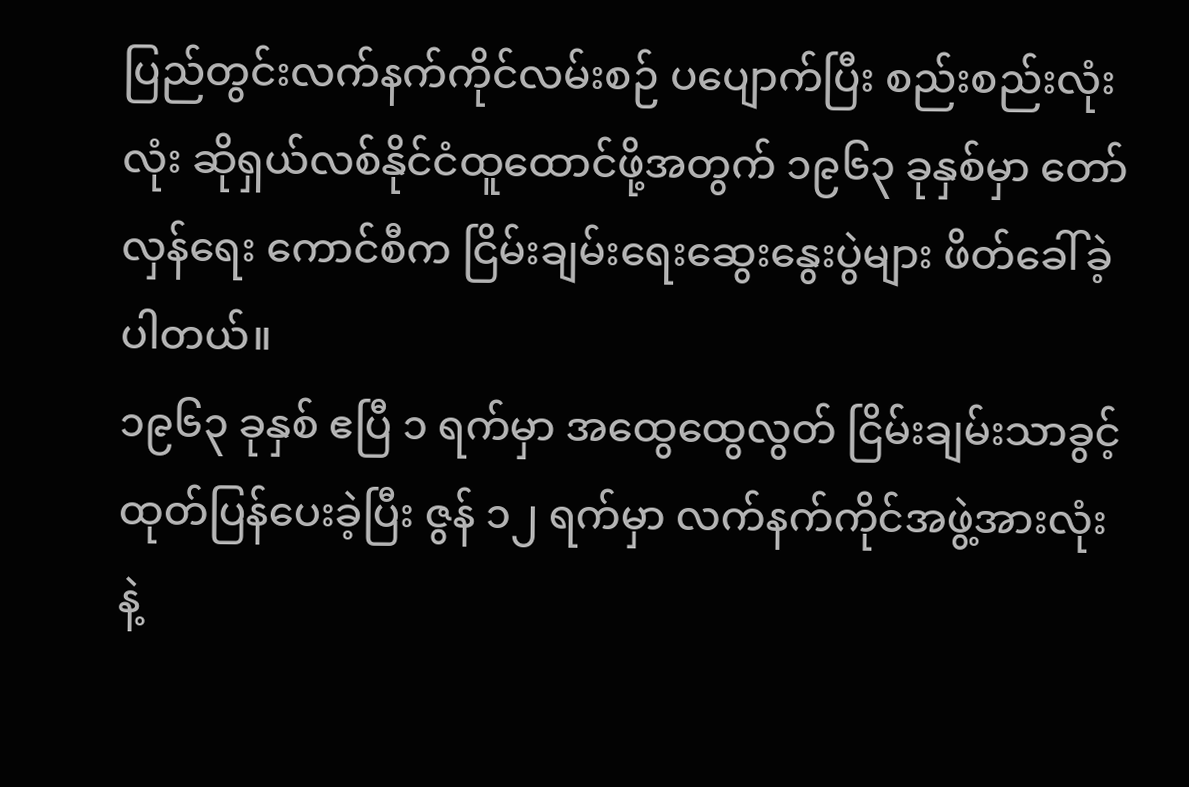ပြည်တွင်းလက်နက်ကိုင်လမ်းစဉ် ပပျောက်ပြီး စည်းစည်းလုံးလုံး ဆိုရှယ်လစ်နိုင်ငံထူထောင်ဖို့အတွက် ၁၉၆၃ ခုနှစ်မှာ တော်လှန်ရေး ကောင်စီက ငြိမ်းချမ်းရေးဆွေးနွေးပွဲများ ဖိတ်ခေါ်ခဲ့ပါတယ်။
၁၉၆၃ ခုနှစ် ဧပြီ ၁ ရက်မှာ အထွေထွေလွတ် ငြိမ်းချမ်းသာခွင့် ထုတ်ပြန်ပေးခဲ့ပြီး ဇွန် ၁၂ ရက်မှာ လက်နက်ကိုင်အဖွဲ့အားလုံးနဲ့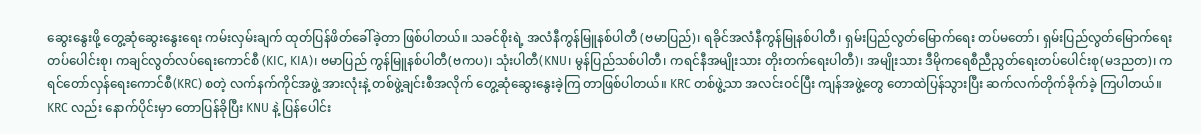ဆွေးနွေးဖို့ တွေ့ဆုံဆွေးနွေးရေး ကမ်းလှမ်းချက် ထုတ်ပြန်ဖိတ်ခေါ်ခဲ့တာ ဖြစ်ပါတယ်။ သခင်စိုးရဲ့ အလံနီကွန်မြူနစ်ပါတီ (ဗမာပြည်)၊ ရခိုင်အလံနီကွန်မြုနစ်ပါတီ၊ ရှမ်းပြည်လွတ်မြောက်ရေး တပ်မတော်၊ ရှမ်းပြည်လွတ်မြောက်ရေး တပ်ပေါင်းစု၊ ကချင်လွတ်လပ်ရေးကောင်စီ (KIC, KIA)၊ ဗမာပြည် ကွန်မြူနစ်ပါတီ(ဗကပ)၊ သုံးပါတီ(KNU၊ မွန်ပြည်သစ်ပါတီ၊ ကရင်နီအမျိုးသား တိုးတက်ရေးပါတီ)၊ အမျိုးသား ဒီမိုကရေစီညီညွတ်ရေးတပ်ပေါင်းစု(မဒညတ)၊ ကရင်တော်လှန်ရေးကောင်စီ(KRC) စတဲ့ လက်နက်ကိုင်အဖွဲ့ အားလုံးနဲ့ တစ်ဖွဲ့ချင်းစီအလိုက် တွေ့ဆုံဆွေးနွေးခဲ့ကြ တာဖြစ်ပါတယ်။ KRC တစ်ဖွဲ့သာ အလင်းဝင်ပြီး ကျန်အဖွဲ့တွေ တောထဲပြန်သွားပြီး ဆက်လက်တိုက်ခိုက်ခဲ့ ကြပါတယ်။ KRC လည်း နောက်ပိုင်းမှာ တောပြန်ခိုပြီး KNU နဲ့ ပြန်ပေါင်း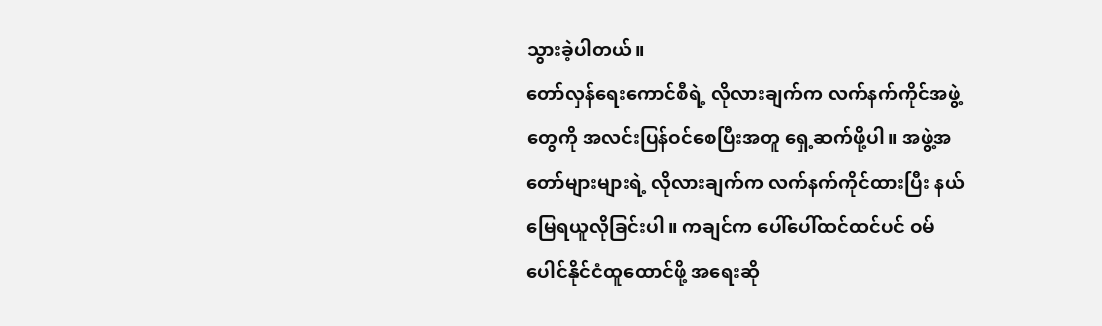သွားခဲ့ပါတယ်။
တော်လှန်ရေးကောင်စီရဲ့ လိုလားချက်က လက်နက်ကိုင်အဖွဲ့တွေကို အလင်းပြန်ဝင်စေပြီးအတူ ရှေ့ဆက်ဖို့ပါ။ အဖွဲ့အတော်များများရဲ့ လိုလားချက်က လက်နက်ကိုင်ထားပြီး နယ်မြေရယူလိုခြင်းပါ။ ကချင်က ပေါ်ပေါ်ထင်ထင်ပင် ဝမ်ပေါင်နိုင်ငံထူထောင်ဖို့ အရေးဆို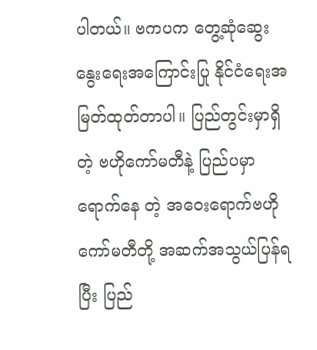ပါတယ်။ ဗကပက တွေ့ဆုံဆွေးနွေးရေးအကြောင်းပြု နိုင်ငံရေးအမြတ်ထုတ်တာပါ။ ပြည်တွင်းမှာရှိတဲ့ ဗဟိုကော်မတီနဲ့ ပြည်ပမှာရောက်နေ တဲ့ အဝေးရောက်ဗဟိုကော်မတီတို့ အဆက်အသွယ်ပြန်ရပြီး ပြည်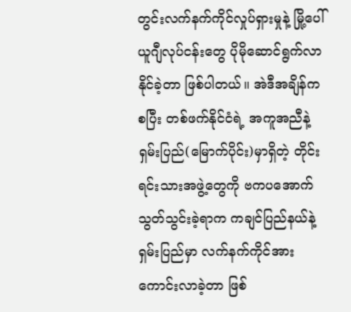တွင်းလက်နက်ကိုင်လှုပ်ရှားမှုနဲ့ မြို့ပေါ် ယူဂျီလုပ်ငန်းတွေ ပိုမိုဆောင်ရွက်လာနိုင်ခဲ့တာ ဖြစ်ပါတယ်။ အဲဒီအချိန်ကစပြီး တစ်ဖက်နိုင်ငံရဲ့ အကူအညီနဲ့ ရှမ်းပြည်(မြောက်ပိုင်း)မှာရှိတဲ့ တိုင်းရင်းသားအဖွဲ့တွေကို ဗကပအောက် သွတ်သွင်းခဲ့ရာက ကချင်ပြည်နယ်နဲ့ ရှမ်းပြည်မှာ လက်နက်ကိုင်အားကောင်းလာခဲ့တာ ဖြစ်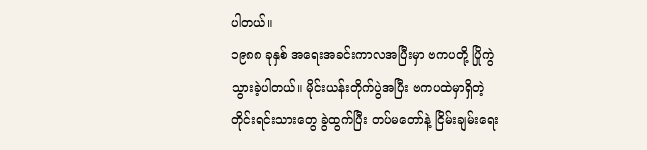ပါတယ်။
၁၉၈၈ ခုနှစ် အရေးအခင်းကာလအပြီးမှာ ဗကပတို့ ပြိုကွဲသွားခဲ့ပါတယ်။ မိုင်းယန်းတိုက်ပွဲအပြီး ဗကပထဲမှာရှိတဲ့ တိုင်းရင်းသားတွေ ခွဲထွက်ပြီး တပ်မတော်နဲ့ ငြိမ်းချမ်းရေး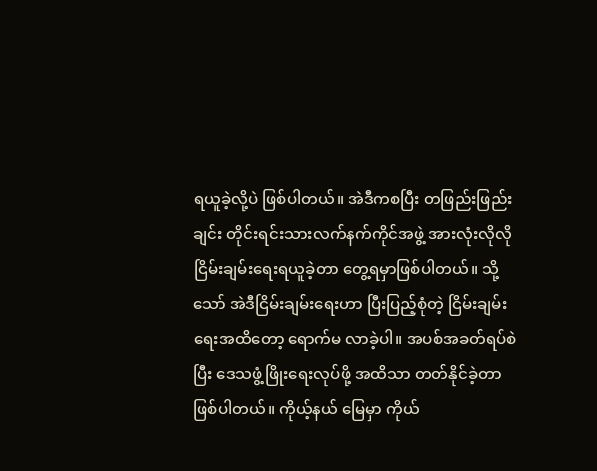ရယူခဲ့လို့ပဲ ဖြစ်ပါတယ်။ အဲဒီကစပြီး တဖြည်းဖြည်းချင်း တိုင်းရင်းသားလက်နက်ကိုင်အဖွဲ့ အားလုံးလိုလို ငြိမ်းချမ်းရေးရယူခဲ့တာ တွေ့ရမှာဖြစ်ပါတယ်။ သို့သော် အဲဒီငြိမ်းချမ်းရေးဟာ ပြီးပြည့်စုံတဲ့ ငြိမ်းချမ်းရေးအထိတော့ ရောက်မ လာခဲ့ပါ။ အပစ်အခတ်ရပ်စဲပြီး ဒေသဖွံ့ဖြိုးရေးလုပ်ဖို့ အထိသာ တတ်နိုင်ခဲ့တာ ဖြစ်ပါတယ်။ ကိုယ့်နယ် မြေမှာ ကိုယ်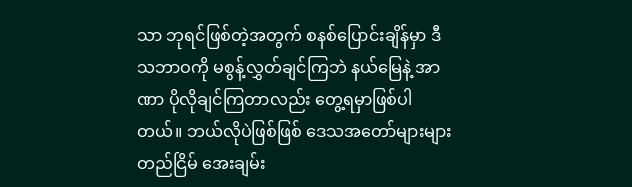သာ ဘုရင်ဖြစ်တဲ့အတွက် စနစ်ပြောင်းချိန်မှာ ဒီသဘာဝကို မစွန့်လွှတ်ချင်ကြဘဲ နယ်မြေနဲ့ အာဏာ ပိုလိုချင်ကြတာလည်း တွေ့ရမှာဖြစ်ပါတယ်။ ဘယ်လိုပဲဖြစ်ဖြစ် ဒေသအတော်များများ တည်ငြိမ် အေးချမ်း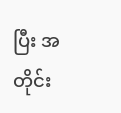ပြီး အတိုင်း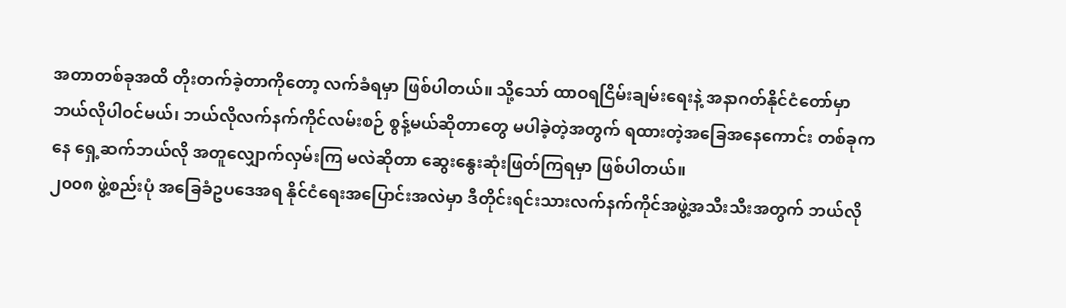အတာတစ်ခုအထိ တိုးတက်ခဲ့တာကိုတော့ လက်ခံရမှာ ဖြစ်ပါတယ်။ သို့သော် ထာဝရငြိမ်းချမ်းရေးနဲ့ အနာဂတ်နိုင်ငံတော်မှာ ဘယ်လိုပါဝင်မယ်၊ ဘယ်လိုလက်နက်ကိုင်လမ်းစဉ် စွန့်မယ်ဆိုတာတွေ မပါခဲ့တဲ့အတွက် ရထားတဲ့အခြေအနေကောင်း တစ်ခုကနေ ရှေ့ဆက်ဘယ်လို အတူလျှောက်လှမ်းကြ မလဲဆိုတာ ဆွေးနွေးဆုံးဖြတ်ကြရမှာ ဖြစ်ပါတယ်။
၂၀၀၈ ဖွဲ့စည်းပုံ အခြေခံဥပဒေအရ နိုင်ငံရေးအပြောင်းအလဲမှာ ဒီတိုင်းရင်းသားလက်နက်ကိုင်အဖွဲ့အသီးသီးအတွက် ဘယ်လို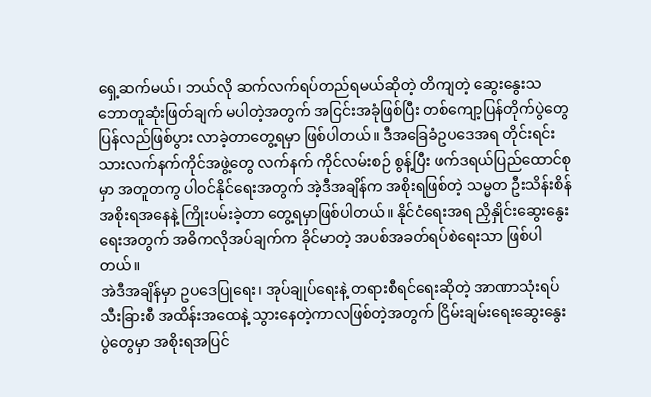ရှေ့ဆက်မယ်၊ ဘယ်လို ဆက်လက်ရပ်တည်ရမယ်ဆိုတဲ့ တိကျတဲ့ ဆွေးနွေးသဘောတူဆုံးဖြတ်ချက် မပါတဲ့အတွက် အငြင်းအခုံဖြစ်ပြီး တစ်ကျော့ပြန်တိုက်ပွဲတွေ ပြန်လည်ဖြစ်ပွား လာခဲ့တာတွေ့ရမှာ ဖြစ်ပါတယ်။ ဒီအခြေခံဥပဒေအရ တိုင်းရင်းသားလက်နက်ကိုင်အဖွဲ့တွေ လက်နက် ကိုင်လမ်းစဉ် စွန့်ပြီး ဖက်ဒရယ်ပြည်ထောင်စုမှာ အတူတကွ ပါဝင်နိုင်ရေးအတွက် အဲ့ဒီအချိန်က အစိုးရဖြစ်တဲ့ သမ္မတ ဦးသိန်းစိန်အစိုးရအနေနဲ့ ကြိုးပမ်းခဲ့တာ တွေ့ရမှာဖြစ်ပါတယ်။ နိုင်ငံရေးအရ ညှိနှိုင်းဆွေးနွေးရေးအတွက် အဓိကလိုအပ်ချက်က ခိုင်မာတဲ့ အပစ်အခတ်ရပ်စဲရေးသာ ဖြစ်ပါတယ်။
အဲဒီအချိန်မှာ ဥပဒေပြုရေး၊ အုပ်ချုပ်ရေးနဲ့ တရားစီရင်ရေးဆိုတဲ့ အာဏာသုံးရပ် သီးခြားစီ အထိန်းအထေနဲ့ သွားနေတဲ့ကာလဖြစ်တဲ့အတွက် ငြိမ်းချမ်းရေးဆွေးနွေးပွဲတွေမှာ အစိုးရအပြင်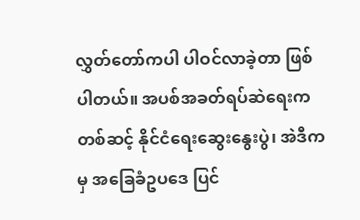လွှတ်တော်ကပါ ပါဝင်လာခဲ့တာ ဖြစ်ပါတယ်။ အပစ်အခတ်ရပ်ဆဲရေးက တစ်ဆင့် နိုင်ငံရေးဆွေးနွေးပွဲ၊ အဲဒီကမှ အခြေခံဥပဒေ ပြင်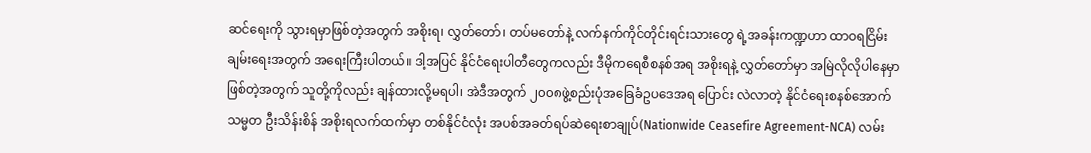ဆင်ရေးကို သွားရမှာဖြစ်တဲ့အတွက် အစိုးရ၊ လွှတ်တော်၊ တပ်မတော်နဲ့ လက်နက်ကိုင်တိုင်းရင်းသားတွေ ရဲ့အခန်းကဏ္ဍဟာ ထာဝရငြိမ်းချမ်းရေးအတွက် အရေးကြီးပါတယ်။ ဒါ့အပြင် နိုင်ငံရေးပါတီတွေကလည်း ဒီမိုကရေစီစနစ်အရ အစိုးရနဲ့ လွှတ်တော်မှာ အမြဲလိုလိုပါနေမှာ ဖြစ်တဲ့အတွက် သူတို့ကိုလည်း ချန်ထားလို့မရပါ၊ အဲဒီအတွက် ၂၀၀၈ဖွဲ့စည်းပုံအခြေခံဥပဒေအရ ပြောင်း လဲလာတဲ့ နိုင်ငံရေးစနစ်အောက် သမ္မတ ဦးသိန်းစိန် အစိုးရလက်ထက်မှာ တစ်နိုင်ငံလုံး အပစ်အခတ်ရပ်ဆဲရေးစာချုပ်(Nationwide Ceasefire Agreement-NCA) လမ်း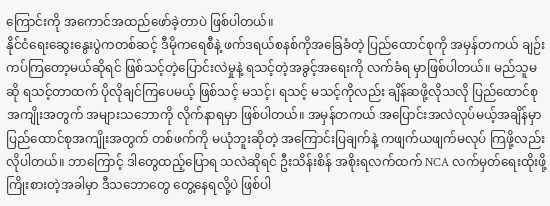ကြောင်းကို အကောင်အထည်ဖော်ခဲ့တာပဲ ဖြစ်ပါတယ်။
နိုင်ငံရေးဆွေးနွေးပွဲကတစ်ဆင့် ဒီမိုကရေစီနဲ့ ဖက်ဒရယ်စနစ်ကိုအခြေခံတဲ့ ပြည်ထောင်စုကို အမှန်တကယ် ချဉ်းကပ်ကြတော့မယ်ဆိုရင် ဖြစ်သင့်တဲ့ပြောင်းလဲမှုနဲ့ ရသင့်တဲ့အခွင့်အရေးကို လက်ခံရ မှာဖြစ်ပါတယ်။ မည်သူမဆို ရသင့်တာထက် ပိုလိုချင်ကြပေမယ့် ဖြစ်သင့် မသင့်၊ ရသင့် မသင့်ကိုလည်း ချိန်ဆဖို့လိုသလို ပြည်ထောင်စုအကျိုးအတွက် အများသဘောကို လိုက်နာရမှာ ဖြစ်ပါတယ်။ အမှန်တကယ် အပြောင်းအလဲလုပ်မယ့်အချိန်မှာ ပြည်ထောင်စုအကျိုးအတွက် တစ်ဖက်ကို မယုံဘူးဆိုတဲ့ အကြောင်းပြချက်နဲ့ ကဖျက်ယဖျက်မလုပ် ကြဖို့လည်း လိုပါတယ်။ ဘာကြောင့် ဒါတွေထည့်ပြောရ သလဲဆိုရင် ဦးသိန်းစိန် အစိုးရလက်ထက် NCA လက်မှတ်ရေးထိုးဖို့ ကြိုးစားတဲ့အခါမှာ ဒီသဘောတွေ တွေ့နေရလို့ပဲ ဖြစ်ပါ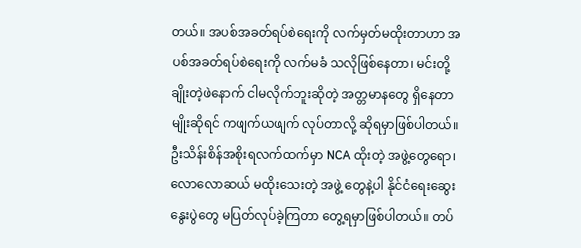တယ်။ အပစ်အခတ်ရပ်စဲရေးကို လက်မှတ်မထိုးတာဟာ အပစ်အခတ်ရပ်စဲရေးကို လက်မခံ သလိုဖြစ်နေတာ၊ မင်းတို့ချိုးတဲ့ဖဲနောက် ငါမလိုက်ဘူးဆိုတဲ့ အတ္တမာနတွေ ရှိနေတာမျိုးဆိုရင် ကဖျက်ယဖျက် လုပ်တာလို့ ဆိုရမှာဖြစ်ပါတယ်။
ဦးသိန်းစိန်အစိုးရလက်ထက်မှာ NCA ထိုးတဲ့ အဖွဲ့တွေရော၊ လောလောဆယ် မထိုးသေးတဲ့ အဖွဲ့ တွေနဲ့ပါ နိုင်ငံရေးဆွေးနွေးပွဲတွေ မပြတ်လုပ်ခဲ့ကြတာ တွေ့ရမှာဖြစ်ပါတယ်။ တပ်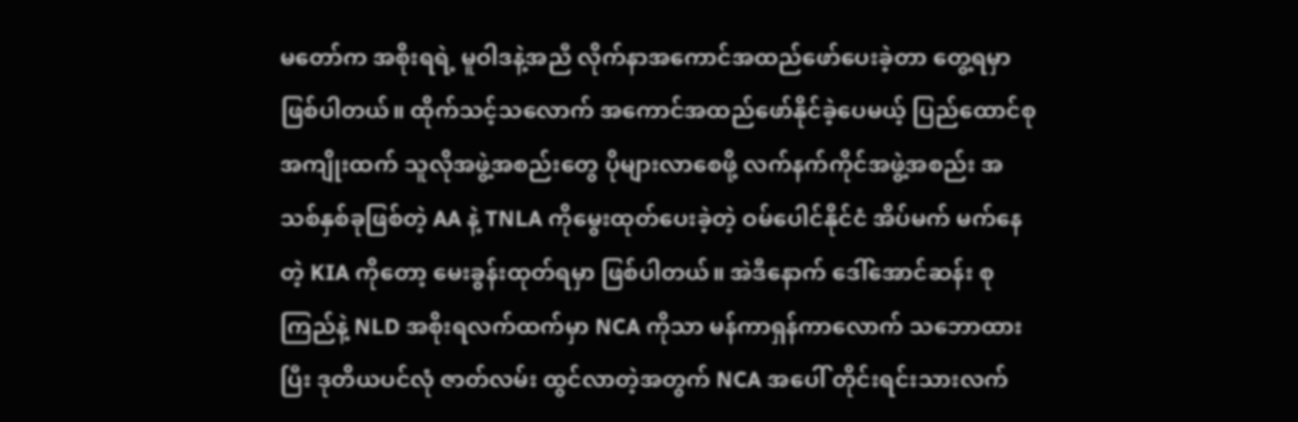မတော်က အစိုးရရဲ့ မူဝါဒနဲ့အညီ လိုက်နာအကောင်အထည်ဖော်ပေးခဲ့တာ တွေ့ရမှာဖြစ်ပါတယ်။ ထိုက်သင့်သလောက် အကောင်အထည်ဖော်နိုင်ခဲ့ပေမယ့် ပြည်ထောင်စုအကျိုးထက် သူလိုအဖွဲ့အစည်းတွေ ပိုများလာစေဖို့ လက်နက်ကိုင်အဖွဲ့အစည်း အသစ်နှစ်ခုဖြစ်တဲ့ AA နဲ့ TNLA ကိုမွေးထုတ်ပေးခဲ့တဲ့ ဝမ်ပေါင်နိုင်ငံ အိပ်မက် မက်နေတဲ့ KIA ကိုတော့ မေးခွန်းထုတ်ရမှာ ဖြစ်ပါတယ်။ အဲဒီနောက် ဒေါ်အောင်ဆန်း စုကြည်နဲ့ NLD အစိုးရလက်ထက်မှာ NCA ကိုသာ မန်ကာရှန်ကာလောက် သဘောထားပြီး ဒုတိယပင်လုံ ဇာတ်လမ်း ထွင်လာတဲ့အတွက် NCA အပေါ် တိုင်းရင်းသားလက်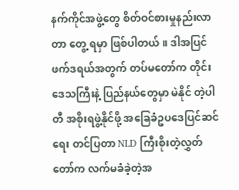နက်ကိုင်အဖွဲ့တွေ စိတ်ဝင်စားမှုနည်းလာတာ တွေ့ ရမှာ ဖြစ်ပါတယ်။ ဒါအပြင် ဖက်ဒရယ်အတွက် တပ်မတော်က တိုင်းဒေသကြီးနဲ့ ပြည်နယ်တွေမှာ မဲနိုင် တဲ့ပါတီ အစိုးရဖွဲ့နိုင်ဖို့ အခြေခံဥပဒေပြင်ဆင်ရေး တင်ပြတာ NLD ကြီးစိုးတဲ့လွှတ်တော်က လက်မခံခဲ့တဲ့အ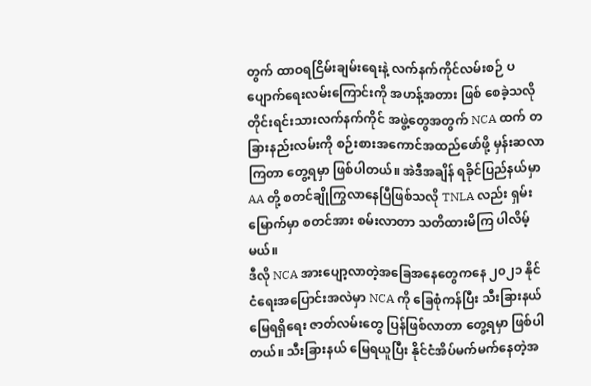တွက် ထာဝရငြိမ်းချမ်းရေးနဲ့ လက်နက်ကိုင်လမ်းစဉ် ပပျောက်ရေးလမ်းကြောင်းကို အဟန့်အတား ဖြစ် စေခဲ့သလို တိုင်းရင်းသားလက်နက်ကိုင် အဖွဲ့တွေအတွက် NCA ထက် တခြားနည်းလမ်းကို စဉ်းစားအကောင်အထည်ဖော်ဖို့ မှန်းဆလာကြတာ တွေ့ရမှာ ဖြစ်ပါတယ်။ အဲဒီအချိန် ရခိုင်ပြည်နယ်မှာ AA တို့ စတင်ချိုကြွလာနေပြီဖြစ်သလို TNLA လည်း ရှမ်းမြောက်မှာ စတင်အား စမ်းလာတာ သတိထားမိကြ ပါလိမ့်မယ်။
ဒီလို NCA အားပျော့လာတဲ့အခြေအနေတွေကနေ ၂၀၂၁ နိုင်ငံရေးအပြောင်းအလဲမှာ NCA ကို ခြေစုံကန်ပြီး သီးခြားနယ်မြေရရှိရေး ဇာတ်လမ်းတွေ ပြန်ဖြစ်လာတာ တွေ့ရမှာ ဖြစ်ပါတယ်။ သီးခြားနယ် မြေရယူပြီး နိုင်ငံအိပ်မက်မက်နေတဲ့အ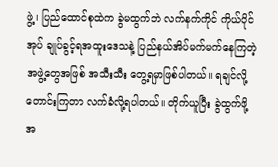ဖွဲ့၊ ပြည်ထောင်စုထဲက ခွဲမထွက်ဘဲ လက်နက်ကိုင် ကိုယ်ပိုင်အုပ် ချုပ်ခွင့်ရအထူးဒေသနဲ့ ပြည်နယ်အိပ်မက်မက်နေကြတဲ့ အဖွဲ့တွေအဖြစ် အသီးသီး တွေ့ရမှာဖြစ်ပါတယ်။ ရချင်လို့တောင်းကြတာ လက်ခံလို့ရပါတယ်။ တိုက်ယူပြီး ခွဲထွက်ဖို့အ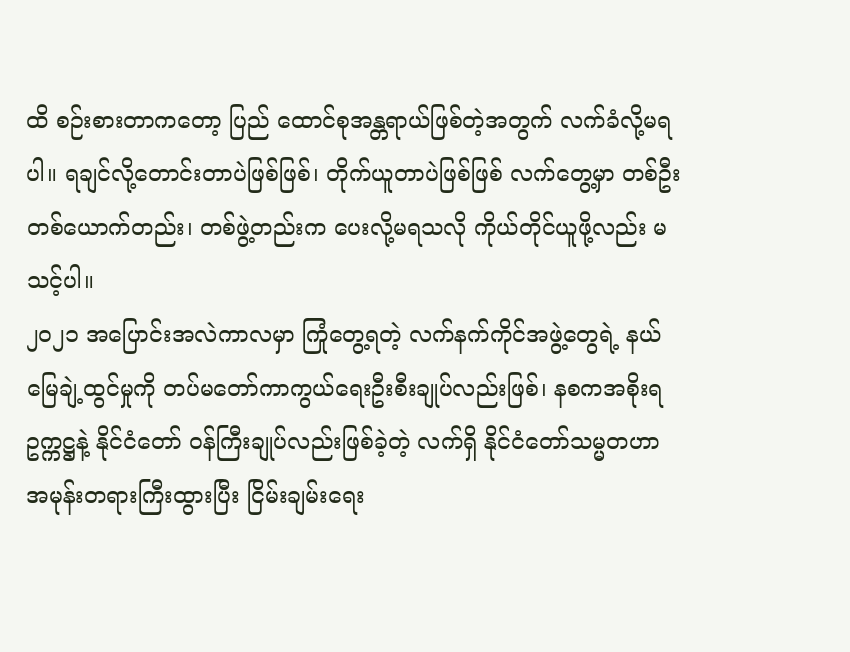ထိ စဉ်းစားတာကတော့ ပြည် ထောင်စုအန္တရာယ်ဖြစ်တဲ့အတွက် လက်ခံလို့မရပါ။ ရချင်လို့တောင်းတာပဲဖြစ်ဖြစ်၊ တိုက်ယူတာပဲဖြစ်ဖြစ် လက်တွေ့မှာ တစ်ဦးတစ်ယောက်တည်း၊ တစ်ဖွဲ့တည်းက ပေးလို့မရသလို ကိုယ်တိုင်ယူဖို့လည်း မသင့်ပါ။
၂၀၂၁ အပြောင်းအလဲကာလမှာ ကြုံတွေ့ရတဲ့ လက်နက်ကိုင်အဖွဲ့တွေရဲ့ နယ်မြေချဲ့ထွင်မှုကို တပ်မတော်ကာကွယ်ရေးဦးစီးချုပ်လည်းဖြစ်၊ နစကအစိုးရ ဥက္ကဋ္ဌနဲ့ နိုင်ငံတော် ဝန်ကြီးချုပ်လည်းဖြစ်ခဲ့တဲ့ လက်ရှိ နိုင်ငံတော်သမ္မတဟာ အမုန်းတရားကြီးထွားပြီး ငြိမ်းချမ်းရေး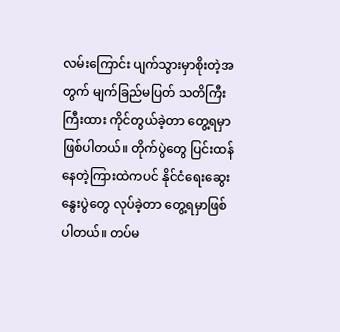လမ်းကြောင်း ပျက်သွားမှာစိုးတဲ့အတွက် မျက်ခြည်မပြတ် သတိကြီးကြီးထား ကိုင်တွယ်ခဲ့တာ တွေ့ရမှာဖြစ်ပါတယ်။ တိုက်ပွဲတွေ ပြင်းထန်နေတဲ့ကြားထဲကပင် နိုင်ငံရေးဆွေးနွေးပွဲတွေ လုပ်ခဲ့တာ တွေ့ရမှာဖြစ်ပါတယ်။ တပ်မ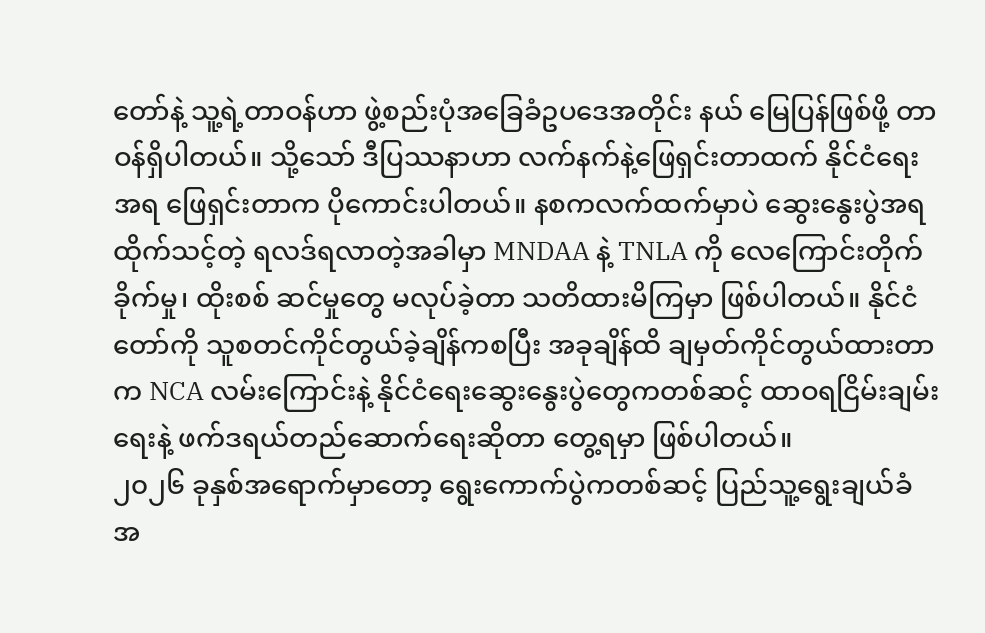တော်နဲ့ သူ့ရဲ့တာဝန်ဟာ ဖွဲ့စည်းပုံအခြေခံဥပဒေအတိုင်း နယ် မြေပြန်ဖြစ်ဖို့ တာဝန်ရှိပါတယ်။ သို့သော် ဒီပြဿနာဟာ လက်နက်နဲ့ဖြေရှင်းတာထက် နိုင်ငံရေးအရ ဖြေရှင်းတာက ပိုကောင်းပါတယ်။ နစကလက်ထက်မှာပဲ ဆွေးနွေးပွဲအရ ထိုက်သင့်တဲ့ ရလဒ်ရလာတဲ့အခါမှာ MNDAA နဲ့ TNLA ကို လေကြောင်းတိုက်ခိုက်မှု၊ ထိုးစစ် ဆင်မှုတွေ မလုပ်ခဲ့တာ သတိထားမိကြမှာ ဖြစ်ပါတယ်။ နိုင်ငံတော်ကို သူစတင်ကိုင်တွယ်ခဲ့ချိန်ကစပြီး အခုချိန်ထိ ချမှတ်ကိုင်တွယ်ထားတာက NCA လမ်းကြောင်းနဲ့ နိုင်ငံရေးဆွေးနွေးပွဲတွေကတစ်ဆင့် ထာဝရငြိမ်းချမ်းရေးနဲ့ ဖက်ဒရယ်တည်ဆောက်ရေးဆိုတာ တွေ့ရမှာ ဖြစ်ပါတယ်။
၂၀၂၆ ခုနှစ်အရောက်မှာတော့ ရွေးကောက်ပွဲကတစ်ဆင့် ပြည်သူ့ရွေးချယ်ခံ အ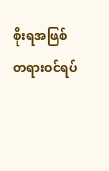စိုးရအဖြစ် တရားဝင်ရပ်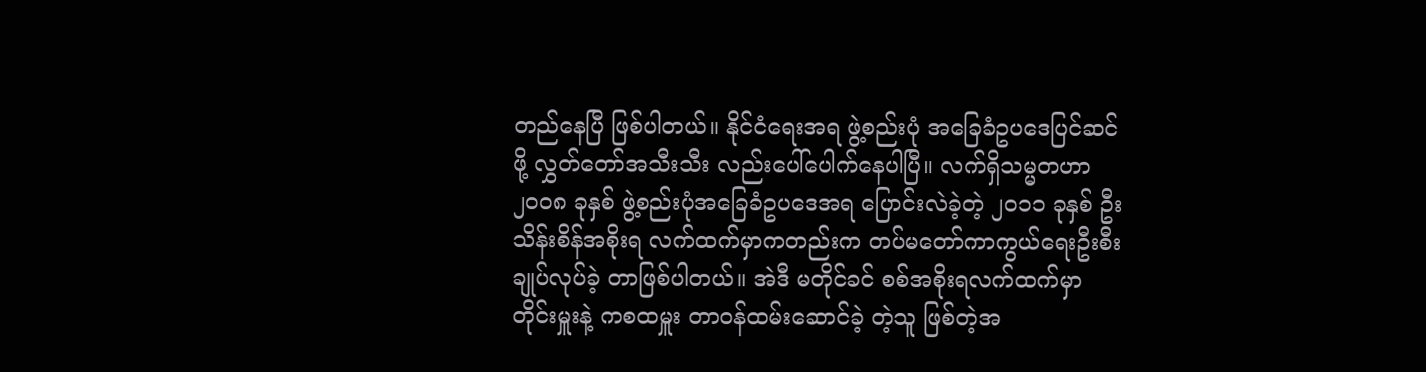တည်နေပြီ ဖြစ်ပါတယ်။ နိုင်ငံရေးအရ ဖွဲ့စည်းပုံ အခြေခံဥပဒေပြင်ဆင်ဖို့ လွှတ်တော်အသီးသီး လည်းပေါ်ပေါက်နေပါပြီ။ လက်ရှိသမ္မတဟာ ၂၀၀၈ ခုနှစ် ဖွဲ့စည်းပုံအခြေခံဥပဒေအရ ပြောင်းလဲခဲ့တဲ့ ၂၀၁၁ ခုနှစ် ဦးသိန်းစိန်အစိုးရ လက်ထက်မှာကတည်းက တပ်မတော်ကာကွယ်ရေးဦးစီးချုပ်လုပ်ခဲ့ တာဖြစ်ပါတယ်။ အဲဒီ မတိုင်ခင် စစ်အစိုးရလက်ထက်မှာ တိုင်းမှူးနဲ့ ကစထမှူး တာဝန်ထမ်းဆောင်ခဲ့ တဲ့သူ ဖြစ်တဲ့အ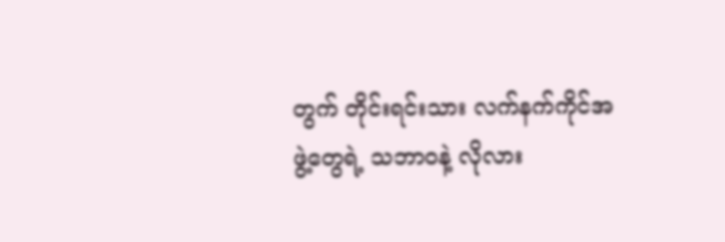တွက် တိုင်းရင်းသား လက်နက်ကိုင်အဖွဲ့တွေရဲ့ သဘာဝနဲ့ လိုလား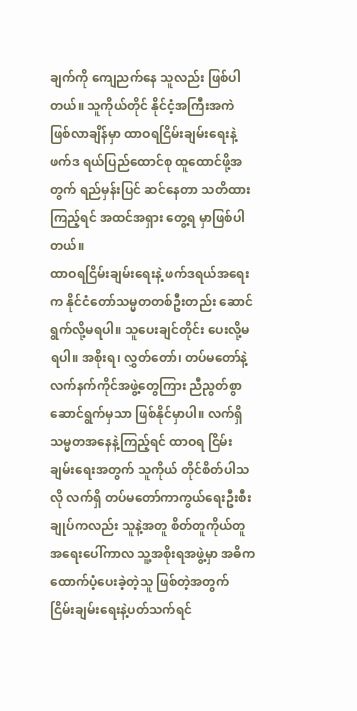ချက်ကို ကျေညက်နေ သူလည်း ဖြစ်ပါတယ်။ သူကိုယ်တိုင် နိုင်ငံ့အကြီးအကဲဖြစ်လာချိန်မှာ ထာဝရငြိမ်းချမ်းရေးနဲ့ ဖက်ဒ ရယ်ပြည်ထောင်စု ထူထောင်ဖို့အတွက် ရည်မှန်းပြင် ဆင်နေတာ သတိထားကြည့်ရင် အထင်အရှား တွေ့ရ မှာဖြစ်ပါတယ်။
ထာဝရငြိမ်းချမ်းရေးနဲ့ ဖက်ဒရယ်အရေးက နိုင်ငံတော်သမ္မတတစ်ဦးတည်း ဆောင်ရွက်လို့မရပါ။ သူပေးချင်တိုင်း ပေးလို့မရပါ။ အစိုးရ၊ လွှတ်တော်၊ တပ်မတော်နဲ့ လက်နက်ကိုင်အဖွဲ့တွေကြား ညီညွတ်စွာဆောင်ရွက်မှသာ ဖြစ်နိုင်မှာပါ။ လက်ရှိသမ္မတအနေနဲ့ကြည့်ရင် ထာဝရ ငြိမ်းချမ်းရေးအတွက် သူကိုယ် တိုင်စိတ်ပါသလို လက်ရှိ တပ်မတော်ကာကွယ်ရေးဦးစီးချုပ်ကလည်း သူနဲ့အတူ စိတ်တူကိုယ်တူ အရေးပေါ်ကာလ သူ့အစိုးရအဖွဲ့မှာ အဓိကထောက်ပံ့ပေးခဲ့တဲ့သူ ဖြစ်တဲ့အတွက် ငြိမ်းချမ်းရေးနဲ့ပတ်သက်ရင်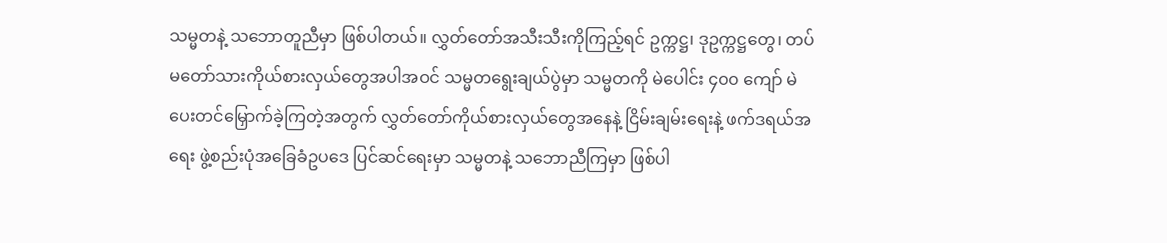သမ္မတနဲ့ သဘောတူညီမှာ ဖြစ်ပါတယ်။ လွှတ်တော်အသီးသီးကိုကြည့်ရင် ဥက္ကဋ္ဌ၊ ဒုဥက္ကဋ္ဌတွေ၊ တပ်မတော်သားကိုယ်စားလှယ်တွေအပါအဝင် သမ္မတရွေးချယ်ပွဲမှာ သမ္မတကို မဲပေါင်း ၄၀၀ ကျော် မဲပေးတင်မြှောက်ခဲ့ကြတဲ့အတွက် လွှတ်တော်ကိုယ်စားလှယ်တွေအနေနဲ့ ငြိမ်းချမ်းရေးနဲ့ ဖက်ဒရယ်အရေး ဖွဲ့စည်းပုံအခြေခံဥပဒေ ပြင်ဆင်ရေးမှာ သမ္မတနဲ့ သဘောညီကြမှာ ဖြစ်ပါ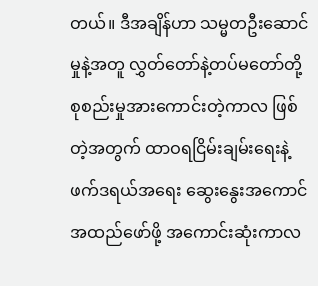တယ်။ ဒီအချိန်ဟာ သမ္မတဦးဆောင်မှုနဲ့အတူ လွှတ်တော်နဲ့တပ်မတော်တို့ စုစည်းမှုအားကောင်းတဲ့ကာလ ဖြစ်တဲ့အတွက် ထာဝရငြိမ်းချမ်းရေးနဲ့ ဖက်ဒရယ်အရေး ဆွေးနွေးအကောင်အထည်ဖော်ဖို့ အကောင်းဆုံးကာလ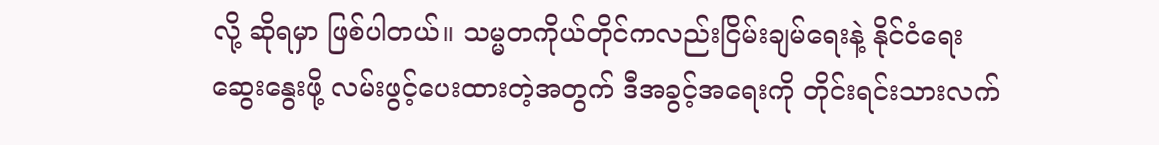လို့ ဆိုရမှာ ဖြစ်ပါတယ်။ သမ္မတကိုယ်တိုင်ကလည်းငြိမ်းချမ်ရေးနဲ့ နိုင်ငံရေးဆွေးနွေးဖို့ လမ်းဖွင့်ပေးထားတဲ့အတွက် ဒီအခွင့်အရေးကို တိုင်းရင်းသားလက်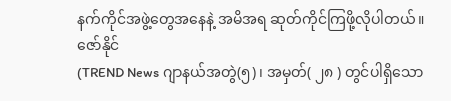နက်ကိုင်အဖွဲ့တွေအနေနဲ့ အမိအရ ဆုတ်ကိုင်ကြဖို့လိုပါတယ်။ ဇော်နိုင်
(TREND News ဂျာနယ်အတွဲ(၅)၊ အမှတ်( ၂၈ ) တွင်ပါရှိသော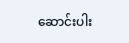ဆောင်းပါး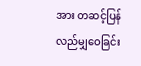အား တဆင့်ပြန်လည်မျှဝေခြင်း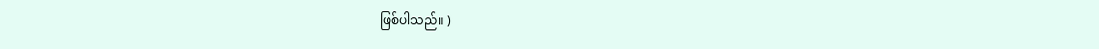ဖြစ်ပါသည်။ )